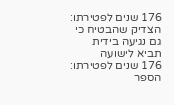176 שנים לפטירתו: הצדיק שהבטיח כי גם נגיעה בידית תביא לישועה
176 שנים לפטירתו: הספר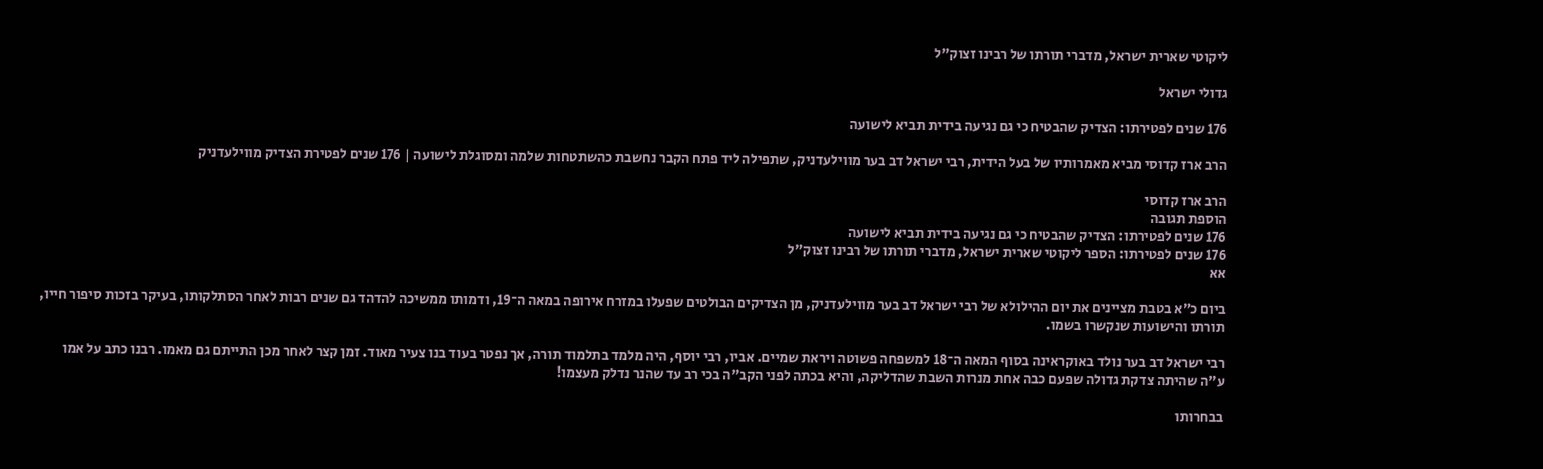ליקוטי שארית ישראל, מדברי תורתו של רבינו זצוק"ל

גדולי ישראל

176 שנים לפטירתו: הצדיק שהבטיח כי גם נגיעה בידית תביא לישועה

הרב ארז קדוסי מביא מאמרותיו של בעל הידית, רבי ישראל דב בער מווילעדניק, שתפילה ליד פתח הקבר נחשבת כהשתטחות שלמה ומסוגלת לישועה | 176 שנים לפטירת הצדיק מווילעדניק

הרב ארז קדוסי
הוספת תגובה
176 שנים לפטירתו: הצדיק שהבטיח כי גם נגיעה בידית תביא לישועה
176 שנים לפטירתו: הספר ליקוטי שארית ישראל, מדברי תורתו של רבינו זצוק"ל
אא

ביום כ״א בטבת מציינים את יום ההילולא של רבי ישראל דב בער מווילעדניק, מן הצדיקים הבולטים שפעלו במזרח אירופה במאה ה־19, ודמותו ממשיכה להדהד גם שנים רבות לאחר הסתלקותו, בעיקר בזכות סיפור חייו, תורתו והישועות שנקשרו בשמו.

רבי ישראל דב בער נולד באוקראינה בסוף המאה ה־18 למשפחה פשוטה ויראת שמיים. אביו, רבי יוסף, היה מלמד בתלמוד תורה, אך נפטר בעוד בנו צעיר מאוד. זמן קצר לאחר מכן התייתם גם מאמו. רבנו כתב על אמו ע"ה שהיתה צדקת גדולה שפעם כבה אחת מנרות השבת שהדליקה, והיא בכתה לפני הקב"ה בכי רב עד שהנר נדלק מעצמו!

בבחרותו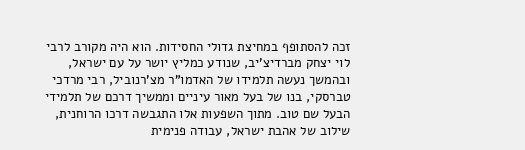זכה להסתופף במחיצת גדולי החסידות. הוא היה מקורב לרבי לוי יצחק מברדיצ’יב, שנודע כמליץ יושר על עם ישראל, ובהמשך נעשה תלמידו של האדמו”ר מצ’רנוביל, רבי מרדכי טברסקי, בנו של בעל מאור עיניים וממשיך דרכם של תלמידי הבעל שם טוב. מתוך השפעות אלו התגבשה דרכו הרוחנית, שילוב של אהבת ישראל, עבודה פנימית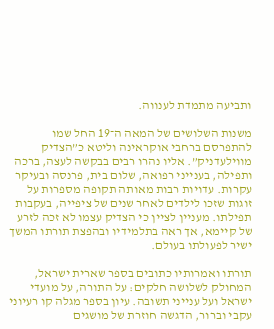ותביעה מתמדת לענווה.

משנות השלושים של המאה ה־19 החל שמו להתפרסם ברחבי אוקראינה וליטא כ”הצדיק מווילעדניק”. אליו נהרו רבים בבקשה לעצה, ברכה ותפילה, בענייני רפואה, שלום בית, פרנסה ובעיקר עקרות. עדויות רבות מאותה תקופה מספרות על זוגות שזכו לילדים לאחר שנים של ציפייה, בעקבות תפילתו. מעניין לציין כי הצדיק עצמו לא זכה לזרע של קיימא, אך ראה בתלמידיו ובהפצת תורתו המשך ישיר לפעולתו בעולם.

תורתו ואמרותיו כתובים בספר שארית ישראל, המחולק לשלושה חלקים: על התורה, על מועדי ישראל ועל ענייני תשובה. עיון בספר מגלה קו רעיוני עקבי וברור, הדגשה חוזרת של מושגים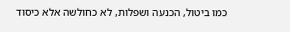כמו ביטול, הכנעה ושפלות, לא כחולשה אלא כיסוד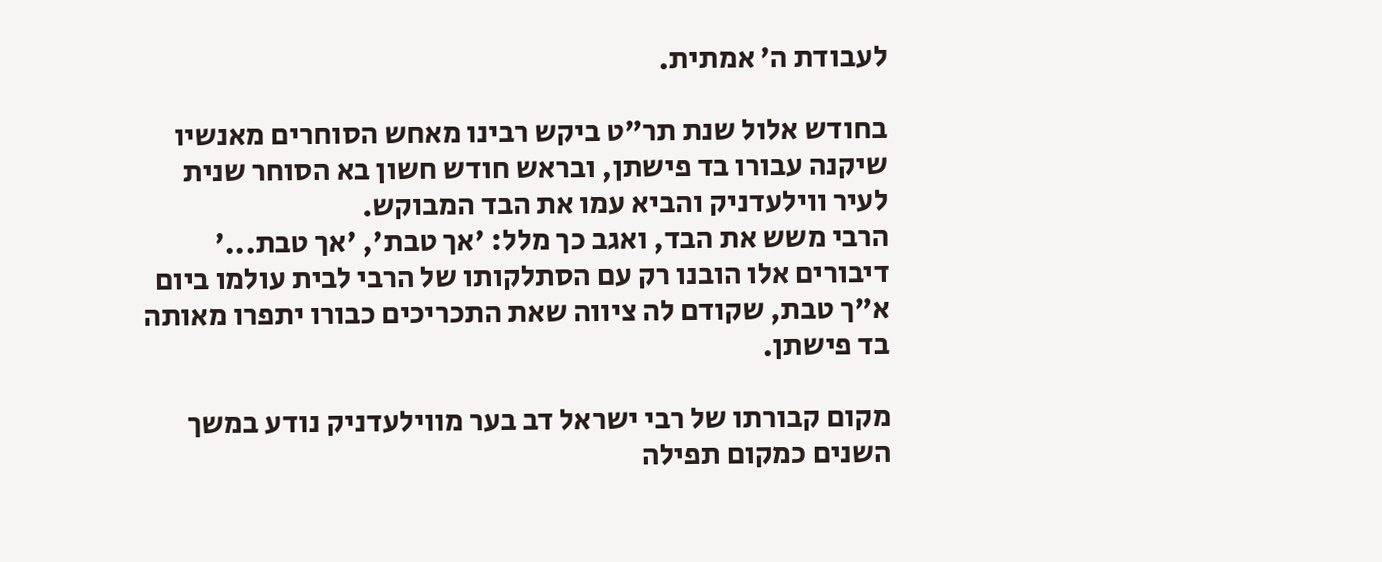לעבודת ה’ אמתית.

בחודש אלול שנת תר"ט ביקש רבינו מאחש הסוחרים מאנשיו שיקנה עבורו בד פישתן, ובראש חודש חשון בא הסוחר שנית לעיר ווילעדניק והביא עמו את הבד המבוקש.
הרבי משש את הבד, ואגב כך מלל: 'אך טבת', 'אך טבת...' דיבורים אלו הובנו רק עם הסתלקותו של הרבי לבית עולמו ביום א"ך טבת, שקודם לה ציווה שאת התכריכים כבורו יתפרו מאותה בד פישתן.

מקום קבורתו של רבי ישראל דב בער מווילעדניק נודע במשך השנים כמקום תפילה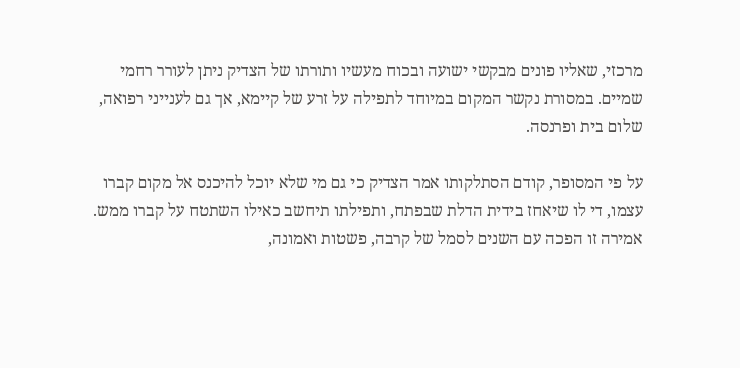מרכזי, שאליו פונים מבקשי ישועה ובכוח מעשיו ותורתו של הצדיק ניתן לעורר רחמי שמיים. במסורת נקשר המקום במיוחד לתפילה על זרע של קיימא, אך גם לענייני רפואה, שלום בית ופרנסה.

על פי המסופר, קודם הסתלקותו אמר הצדיק כי גם מי שלא יוכל להיכנס אל מקום קברו עצמו, די לו שיאחז בידית הדלת שבפתח, ותפילתו תיחשב כאילו השתטח על קברו ממש. אמירה זו הפכה עם השנים לסמל של קרבה, פשטות ואמונה,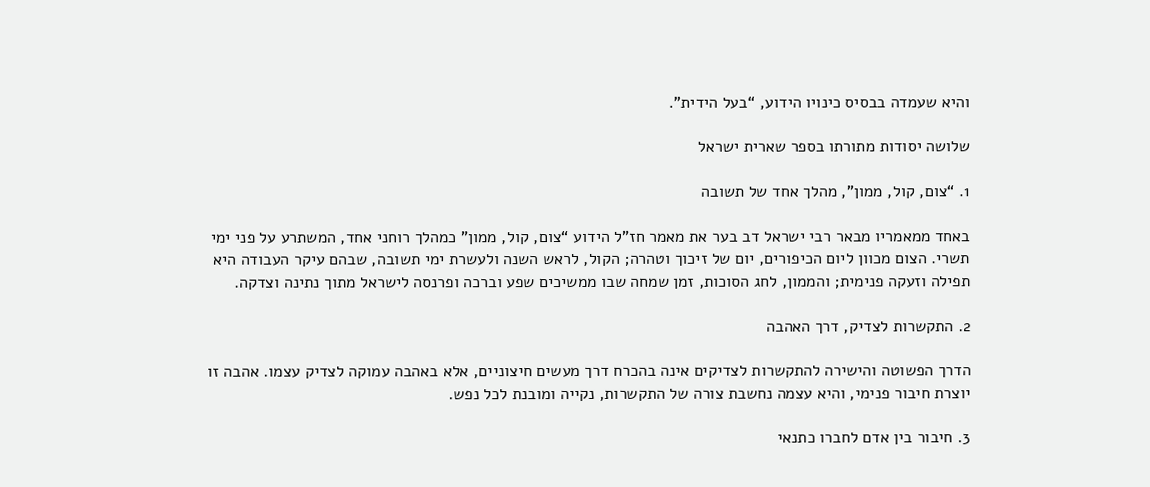והיא שעמדה בבסיס כינויו הידוע, “בעל הידית”.

שלושה יסודות מתורתו בספר שארית ישראל

1. “צום, קול, ממון”, מהלך אחד של תשובה

באחד ממאמריו מבאר רבי ישראל דב בער את מאמר חז”ל הידוע “צום, קול, ממון” כמהלך רוחני אחד, המשתרע על פני ימי תשרי. הצום מכוון ליום הכיפורים, יום של זיכוך וטהרה; הקול, לראש השנה ולעשרת ימי תשובה, שבהם עיקר העבודה היא תפילה וזעקה פנימית; והממון, לחג הסוכות, זמן שמחה שבו ממשיכים שפע וברכה ופרנסה לישראל מתוך נתינה וצדקה.

2. התקשרות לצדיק, דרך האהבה

הדרך הפשוטה והישירה להתקשרות לצדיקים אינה בהכרח דרך מעשים חיצוניים, אלא באהבה עמוקה לצדיק עצמו. אהבה זו יוצרת חיבור פנימי, והיא עצמה נחשבת צורה של התקשרות, נקייה ומובנת לכל נפש.

3. חיבור בין אדם לחברו כתנאי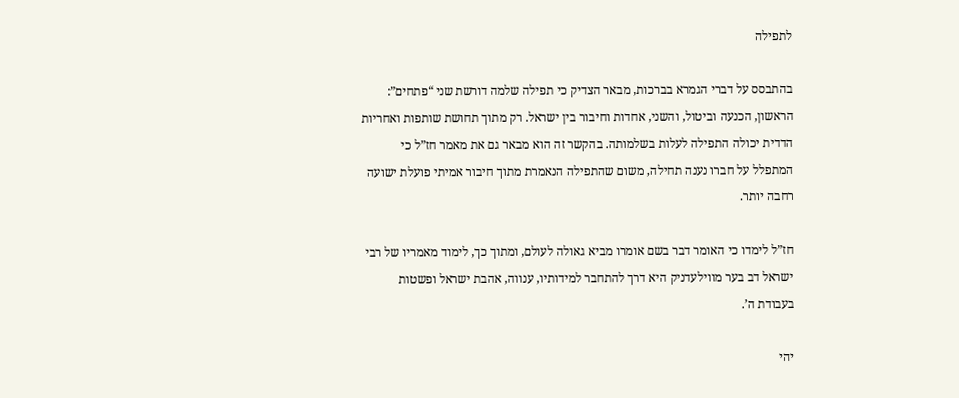לתפילה

בהתבסס על דברי הגמרא בברכות, מבאר הצדיק כי תפילה שלמה דורשת שני “פתחים”: הראשון, הכנעה וביטול, והשני, אחדות וחיבור בין ישראל. רק מתוך תחושת שותפות ואחריות הדדית יכולה התפילה לעלות בשלמותה. בהקשר זה הוא מבאר גם את מאמר חז”ל כי המתפלל על חברו נענה תחילה, משום שהתפילה הנאמרת מתוך חיבור אמיתי פועלת ישועה רחבה יותר.

חז”ל לימדו כי האומר דבר בשם אומרו מביא גאולה לעולם, ומתוך כך, לימוד מאמריו של רבי ישראל דב בער מווילעדניק היא דרך להתחבר למידותיו, ענווה, אהבת ישראל ופשטות בעבודת ה’.

יהי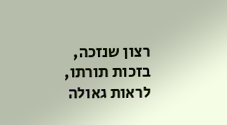רצון שנזכה, בזכות תורתו, לראות גאולה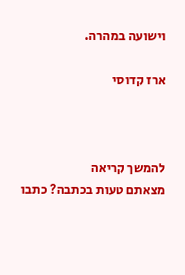וישועה במהרה.

ארז קדוסי



להמשך קריאה
מצאתם טעות בכתבה? כתבו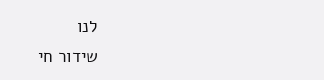לנו
שידור חי